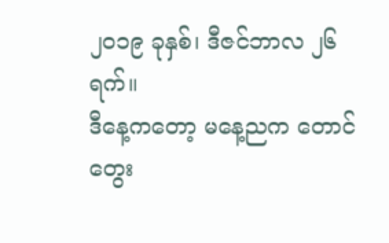၂၀၁၉ ခုနှစ်၊ ဒီဇင်ဘာလ ၂၆ ရက်။
ဒီနေ့ကတော့ မနေ့ညက တောင်တွေး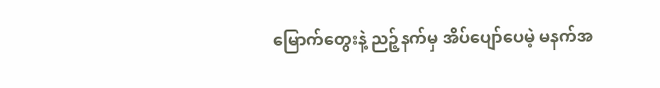မြောက်တွေးနဲ့ ညဉ့်နက်မှ အိပ်ပျော်ပေမဲ့ မနက်အ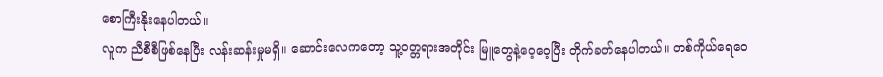စောကြီးနိုးနေပါတယ်။
လူက ညီစီစီဖြစ်နေပြီး လန်းဆန်းမှုမရှိ။ ဆောင်းလေကတော့ သူ့ဝတ္တရားအတိုင်း မြူတွေနဲ့ဝေ့ဝေ့ပြီး တိုက်ခတ်နေပါတယ်။ တစ်ကိုယ်ရေဝေ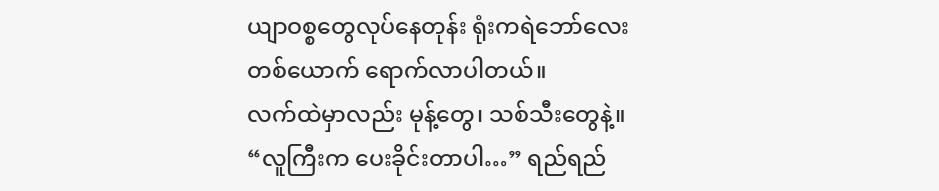ယျာဝစ္စတွေလုပ်နေတုန်း ရုံးကရဲဘော်လေးတစ်ယောက် ရောက်လာပါတယ်။
လက်ထဲမှာလည်း မုန့်တွေ၊ သစ်သီးတွေနဲ့။
“လူကြီးက ပေးခိုင်းတာပါ…” ရည်ရည်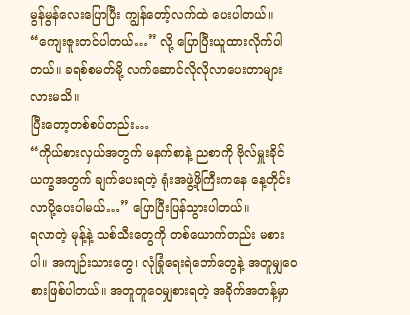မွန်မွန်လေးပြောပြီး ကျွန်တော့်လက်ထဲ ပေးပါတယ်။
“ကျေးဇူးတင်ပါတယ်…” လို့ ပြောပြီးယူထားလိုက်ပါတယ်။ ခရစ်စမတ်မို့ လက်ဆောင်လိုလိုလာပေးတာများလားမသိ။
ပြီးတော့တစ်စပ်တည်း…
“ကိုယ်စားလှယ်အတွက် မနက်စာနဲ့ ညစာကို ဗိုလ်မှူးခိုင်ယက္ခအတွက် ချက်ပေးရတဲ့ ရုံးအဖွဲ့ဖိုကြီးကနေ နေ့တိုင်း လာပို့ပေးပါမယ်…” ပြောပြီးပြန်သွားပါတယ်။
ရလာတဲ့ မုန့်နဲ့ သစ်သီးတွေကို တစ်ယောက်တည်း မစားပါ။ အကျဉ်းသားတွေ၊ လုံခြုံရေးရဲဘော်တွေနဲ့ အတူမျှဝေ စားဖြစ်ပါတယ်။ အတူတူဝေမျှစားရတဲ့ အခိုက်အတန့်မှာ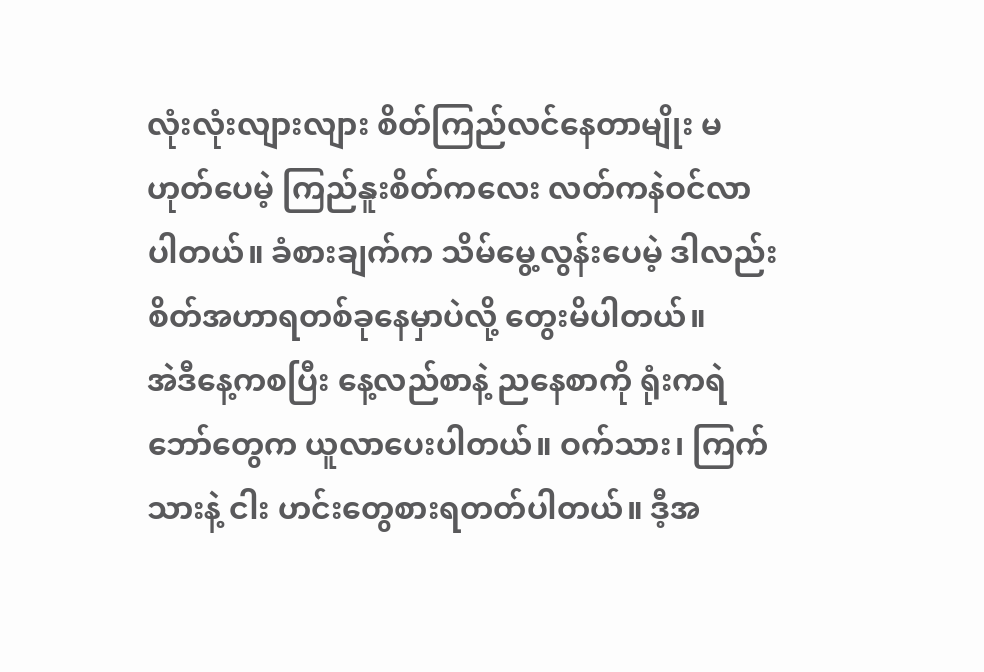လုံးလုံးလျားလျား စိတ်ကြည်လင်နေတာမျိုး မဟုတ်ပေမဲ့ ကြည်နူးစိတ်ကလေး လတ်ကနဲဝင်လာပါတယ်။ ခံစားချက်က သိမ်မွေ့လွန်းပေမဲ့ ဒါလည်းစိတ်အဟာရတစ်ခုနေမှာပဲလို့ တွေးမိပါတယ်။
အဲဒီနေ့ကစပြီး နေ့လည်စာနဲ့ ညနေစာကို ရုံးကရဲဘော်တွေက ယူလာပေးပါတယ်။ ဝက်သား၊ ကြက်သားနဲ့ ငါး ဟင်းတွေစားရတတ်ပါတယ်။ ဒီ့အ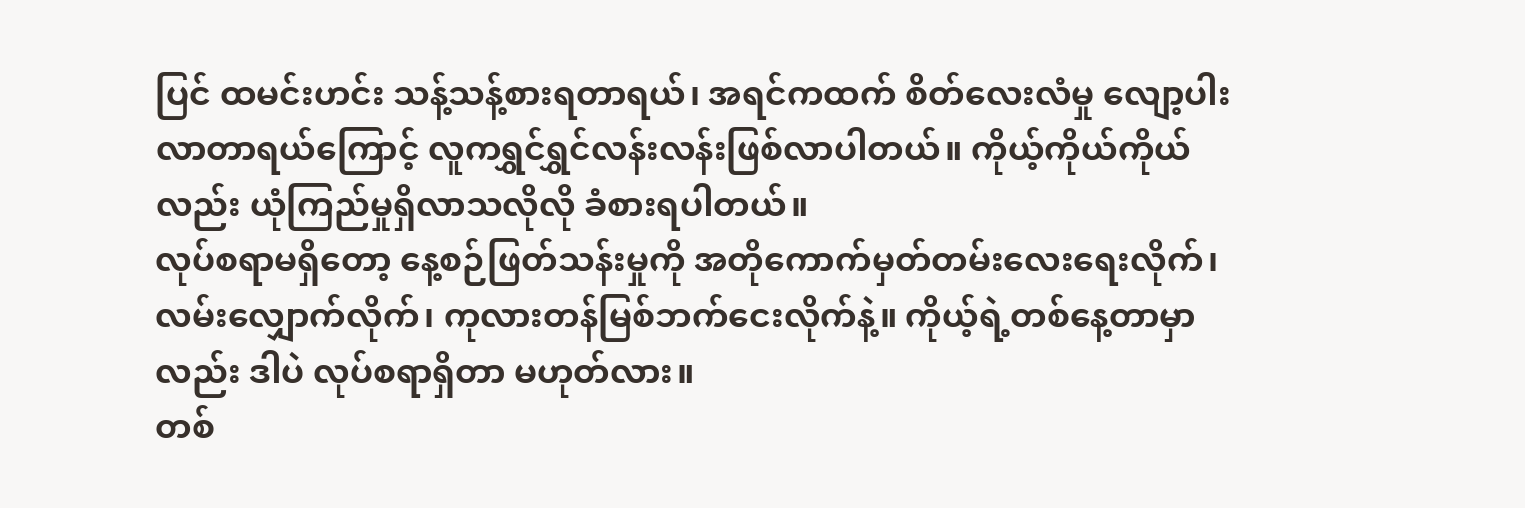ပြင် ထမင်းဟင်း သန့်သန့်စားရတာရယ်၊ အရင်ကထက် စိတ်လေးလံမှု လျော့ပါးလာတာရယ်ကြောင့် လူကရွှင်ရွှင်လန်းလန်းဖြစ်လာပါတယ်။ ကိုယ့်ကိုယ်ကိုယ်လည်း ယုံကြည်မှုရှိလာသလိုလို ခံစားရပါတယ်။
လုပ်စရာမရှိတော့ နေ့စဉ်ဖြတ်သန်းမှုကို အတိုကောက်မှတ်တမ်းလေးရေးလိုက်၊ လမ်းလျှောက်လိုက်၊ ကုလားတန်မြစ်ဘက်ငေးလိုက်နဲ့။ ကိုယ့်ရဲ့တစ်နေ့တာမှာလည်း ဒါပဲ လုပ်စရာရှိတာ မဟုတ်လား။
တစ်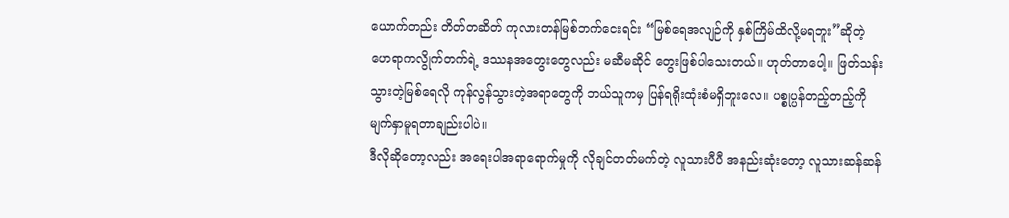ယောက်တည်း တိတ်တဆိတ် ကုလားတန်မြစ်ဘက်ငေးရင်း “မြစ်ရေအလျဉ်ကို နှစ်ကြိမ်ထိလို့မရဘူး”ဆိုတဲ့ ဟေရာကလွိုက်တက်ရဲ့ ဒဿနအတွေးတွေလည်း မဆီမဆိုင် တွေးဖြစ်ပါသေးတယ်။ ဟုတ်တာပေါ့။ ဖြတ်သန်းသွားတဲ့မြစ်ရေလို ကုန်လွန်သွားတဲ့အရာတွေကို ဘယ်သူကမှ ပြန်ရရိုးထုံးစံမရှိဘူးလေ။ ပစ္စုပ္ပန်တည့်တည့်ကို မျက်နှာမူရတာချည်းပါပဲ။
ဒီလိုဆိုတော့လည်း အရေးပါအရာရောက်မှုကို လိုချင်တတ်မက်တဲ့ လူသားပီပီ အနည်းဆုံးတော့ လူသားဆန်ဆန်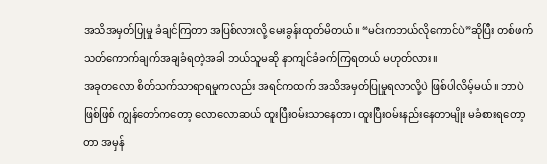အသိအမှတ်ပြုမှု ခံချင်ကြတာ အပြစ်လားလို့ မေးခွန်းထုတ်မိတယ်။ “မင်းကဘယ်လိုကောင်ပဲ”ဆိုပြီး တစ်ဖက်သတ်ကောက်ချက်အချခံရတဲ့အခါ ဘယ်သူမဆို နာကျင်ခံခက်ကြရတယ် မဟုတ်လား။
အခုတလော စိတ်သက်သာရာရမှုကလည်း အရင်ကထက် အသိအမှတ်ပြုမှုရလာလို့ပဲ ဖြစ်ပါလိမ့်မယ်။ ဘာပဲဖြစ်ဖြစ် ကျွန်တော်ကတော့ လောလောဆယ် ထူးပြီးဝမ်းသာနေတာ၊ ထူးပြီးဝမ်းနည်းနေတာမျိုး မခံစားရတော့တာ အမှန်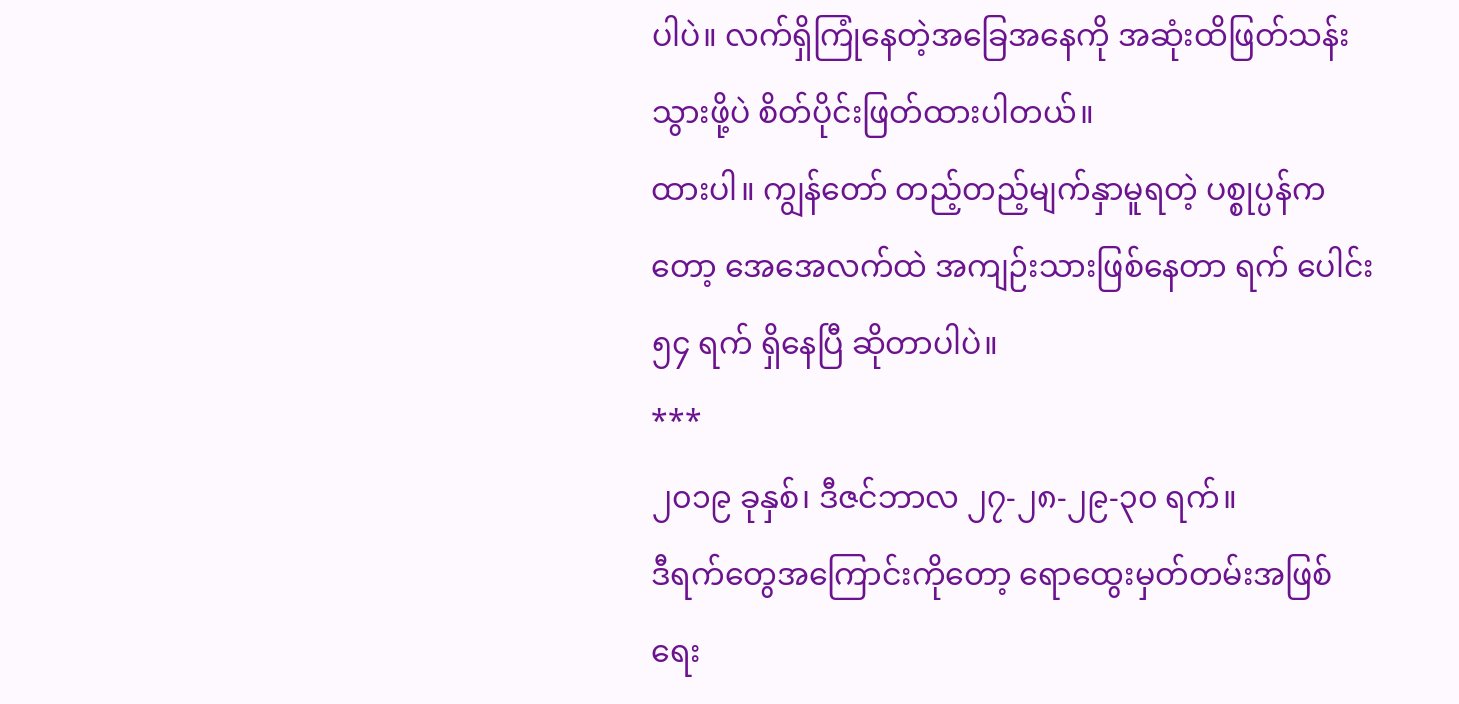ပါပဲ။ လက်ရှိကြုံနေတဲ့အခြေအနေကို အဆုံးထိဖြတ်သန်းသွားဖို့ပဲ စိတ်ပိုင်းဖြတ်ထားပါတယ်။
ထားပါ။ ကျွန်တော် တည့်တည့်မျက်နှာမူရတဲ့ ပစ္စုပ္ပန်ကတော့ အေအေလက်ထဲ အကျဉ်းသားဖြစ်နေတာ ရက် ပေါင်း ၅၄ ရက် ရှိနေပြီ ဆိုတာပါပဲ။
***
၂၀၁၉ ခုနှစ်၊ ဒီဇင်ဘာလ ၂၇-၂၈-၂၉-၃၀ ရက်။
ဒီရက်တွေအကြောင်းကိုတော့ ရောထွေးမှတ်တမ်းအဖြစ် ရေး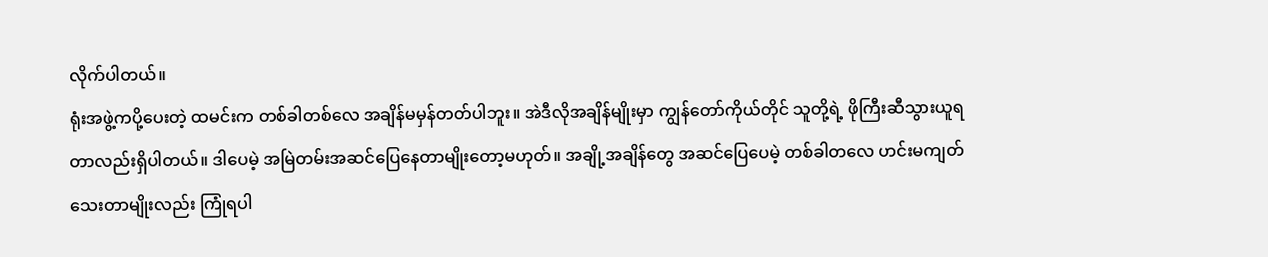လိုက်ပါတယ်။
ရုံးအဖွဲ့ကပို့ပေးတဲ့ ထမင်းက တစ်ခါတစ်လေ အချိန်မမှန်တတ်ပါဘူး။ အဲဒီလိုအချိန်မျိုးမှာ ကျွန်တော်ကိုယ်တိုင် သူတို့ရဲ့ ဖိုကြီးဆီသွားယူရတာလည်းရှိပါတယ်။ ဒါပေမဲ့ အမြဲတမ်းအဆင်ပြေနေတာမျိုးတော့မဟုတ်။ အချို့အချိန်တွေ အဆင်ပြေပေမဲ့ တစ်ခါတလေ ဟင်းမကျတ်သေးတာမျိုးလည်း ကြုံရပါ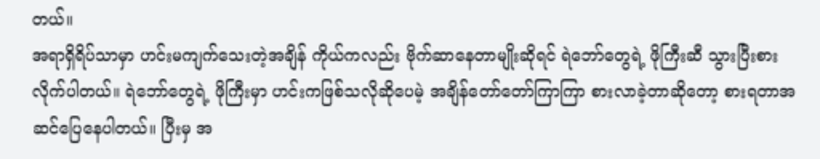တယ်။
အရာရှိရိပ်သာမှာ ဟင်းမကျက်သေးတဲ့အချိန် ကိုယ်ကလည်း ဗိုက်ဆာနေတာမျိုးဆိုရင် ရဲဘော်တွေရဲ့ ဖိုကြီးဆီ သွားပြီးစားလိုက်ပါတယ်။ ရဲဘော်တွေရဲ့ ဖိုကြီးမှာ ဟင်းကဖြစ်သလိုဆိုပေမဲ့ အချိန်တော်တော်ကြာကြာ စားလာခဲ့တာဆိုတော့ စားရတာအဆင်ပြေနေပါတယ်။ ပြီးမှ အ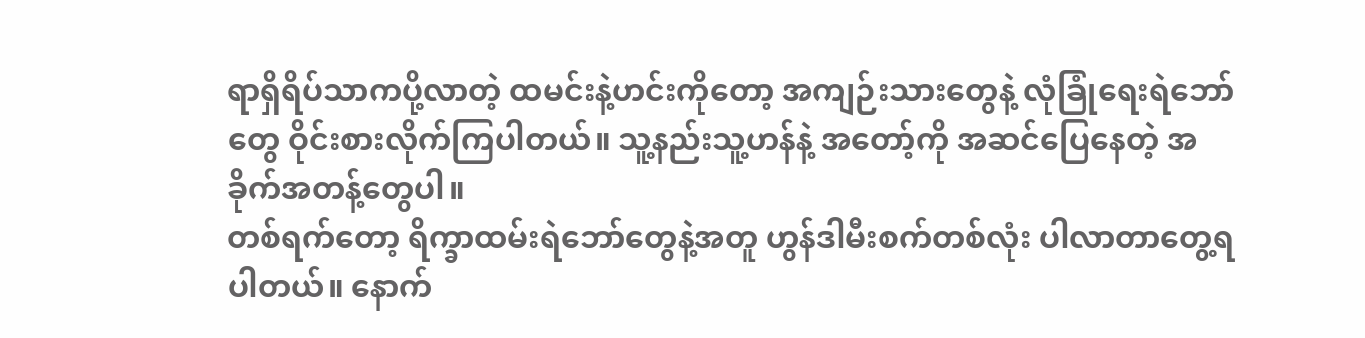ရာရှိရိပ်သာကပို့လာတဲ့ ထမင်းနဲ့ဟင်းကိုတော့ အကျဉ်းသားတွေနဲ့ လုံခြုံရေးရဲဘော်တွေ ဝိုင်းစားလိုက်ကြပါတယ်။ သူ့နည်းသူ့ဟန်နဲ့ အတော့်ကို အဆင်ပြေနေတဲ့ အခိုက်အတန့်တွေပါ။
တစ်ရက်တော့ ရိက္ခာထမ်းရဲဘော်တွေနဲ့အတူ ဟွန်ဒါမီးစက်တစ်လုံး ပါလာတာတွေ့ရပါတယ်။ နောက်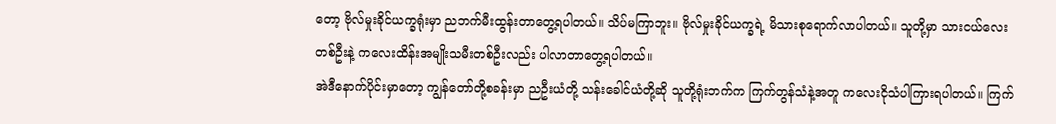တော့ ဗိုလ်မှုးခိုင်ယက္ခရုံးမှာ ညဘက်မီးထွန်းတာတွေ့ရပါတယ်။ သိပ်မကြာဘူး။ ဗိုလ်မှုးခိုင်ယက္ခရဲ့ မိသားစုရောက်လာပါတယ်။ သူတို့မှာ သားငယ်လေးတစ်ဦးနဲ့ ကလေးထိန်းအမျိုးသမီးတစ်ဦးလည်း ပါလာတာတွေ့ရပါတယ်။
အဲဒီနောက်ပိုင်းမှာတော့ ကျွန်တော်တို့စခန်းမှာ ညဦးယံတို့ သန်းခေါင်ယံတို့ဆို သူတို့ရုံးဘက်က ကြက်တွန်သံနဲ့အတူ ကလေးငိုသံပါကြားရပါတယ်။ ကြက်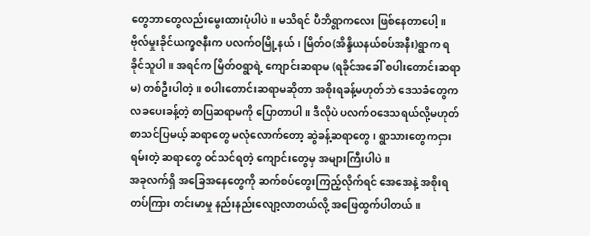တွေဘာတွေလည်းမွေးထားပုံပါပဲ။ မသိရင် ပီဘိရွာကလေး ဖြစ်နေတာပေါ့။
ဗိုလ်မှုးခိုင်ယက္ခဇနီးက ပလက်ဝမြို့နယ်၊ မြိတ်ဝ(အိန္ဒိယနယ်စပ်အနီး)ရွာက ရခိုင်သူပါ။ အရင်က မြိတ်ဝရွာရဲ့ ကျောင်းဆရာမ (ရခိုင်အခေါ် စပါးတောင်းဆရာမ) တစ်ဦးပါတဲ့။ စပါးတောင်းဆရာမဆိုတာ အစိုးရခန့်မဟုတ်ဘဲ ဒေသခံတွေက လခပေးခန့်တဲ့ စာပြဆရာမကို ပြောတာပါ။ ဒီလိုပဲ ပလက်ဝဒေသရယ်လို့မဟုတ် စာသင်ပြမယ့် ဆရာတွေ မလုံလောက်တော့ ဆွဲခန့်ဆရာတွေ၊ ရွာသားတွေကငှားရမ်းတဲ့ ဆရာတွေ ဝင်သင်ရတဲ့ ကျောင်းတွေမှ အများကြီးပါပဲ။
အခုလက်ရှိ အခြေအနေတွေကို ဆက်စပ်တွေးကြည့်လိုက်ရင် အေအေနဲ့ အစိုးရတပ်ကြား တင်းမာမှု နည်းနည်းလျော့လာတယ်လို့ အဖြေထွက်ပါတယ်။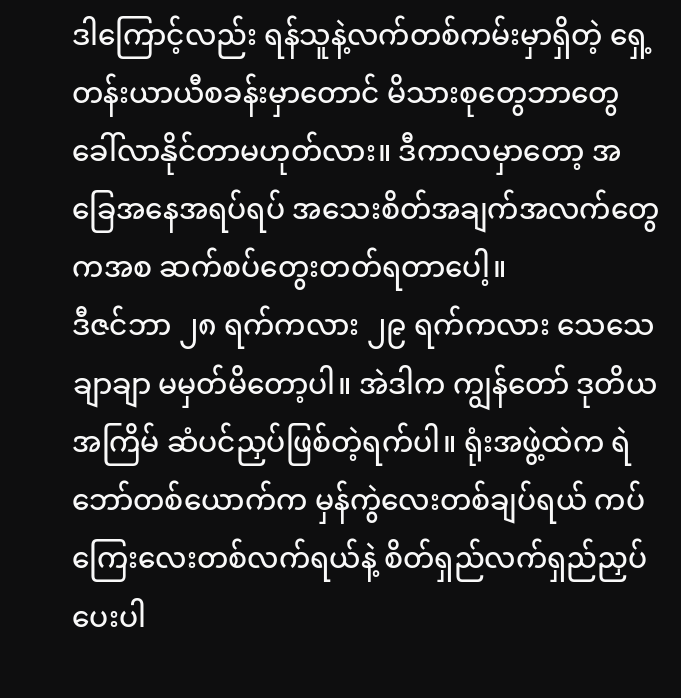ဒါကြောင့်လည်း ရန်သူနဲ့လက်တစ်ကမ်းမှာရှိတဲ့ ရှေ့တန်းယာယီစခန်းမှာတောင် မိသားစုတွေဘာတွေ ခေါ်လာနိုင်တာမဟုတ်လား။ ဒီကာလမှာတော့ အခြေအနေအရပ်ရပ် အသေးစိတ်အချက်အလက်တွေကအစ ဆက်စပ်တွေးတတ်ရတာပေါ့။
ဒီဇင်ဘာ ၂၈ ရက်ကလား ၂၉ ရက်ကလား သေသေချာချာ မမှတ်မိတော့ပါ။ အဲဒါက ကျွန်တော် ဒုတိယအကြိမ် ဆံပင်ညှပ်ဖြစ်တဲ့ရက်ပါ။ ရုံးအဖွဲ့ထဲက ရဲဘော်တစ်ယောက်က မှန်ကွဲလေးတစ်ချပ်ရယ် ကပ်ကြေးလေးတစ်လက်ရယ်နဲ့ စိတ်ရှည်လက်ရှည်ညှပ်ပေးပါ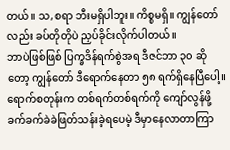တယ်။ သ,စရာ ဘီးမရှိပါဘူး။ ကိစ္စမရှိ။ ကျွန်တော်လည်း ခပ်တိုတိုပဲ ညှပ်ခိုင်းလိုက်ပါတယ်။
ဘာပဲဖြစ်ဖြစ် ပြက္ခဒိန်ရက်စွဲအရ ဒီဇင်ဘာ ၃၀ ဆိုတော့ ကျွန်တော် ဒီရောက်နေတာ ၅၈ ရက်ရှိနေပြီပေါ့။ ရောက်စတုန်းက တစ်ရက်တစ်ရက်ကို ကျော်လွန်ဖို့ ခက်ခက်ခဲခဲဖြတ်သန်းခဲ့ရပေမဲ့ ဒီမှာနေလာတာကြာ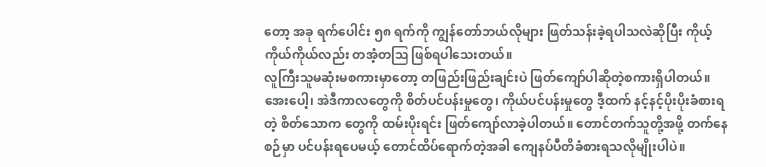တော့ အခု ရက်ပေါင်း ၅၈ ရက်ကို ကျွန်တော်ဘယ်လိုများ ဖြတ်သန်းခဲ့ရပါသလဲဆိုပြီး ကိုယ့်ကိုယ်ကိုယ်လည်း တအံ့တဩ ဖြစ်ရပါသေးတယ်။
လူကြီးသူမဆုံးမစကားမှာတော့ တဖြည်းဖြည်းချင်းပဲ ဖြတ်ကျော်ပါဆိုတဲ့စကားရှိပါတယ်။
အေးပေါ့၊ အဲဒီကာလတွေကို စိတ်ပင်ပန်းမှုတွေ၊ ကိုယ်ပင်ပန်းမှုတွေ ဒီ့ထက် နင့်နင့်ပိုးပိုးခံစားရတဲ့ စိတ်သောက တွေကို ထမ်းပိုးရင်း ဖြတ်ကျော်လာခဲ့ပါတယ်။ တောင်တက်သူတို့အဖို့ တက်နေစဉ်မှာ ပင်ပန်းရပေမယ့် တောင်ထိပ်ရောက်တဲ့အခါ ကျေနပ်ပီတိခံစားရသလိုမျိုးပါပဲ။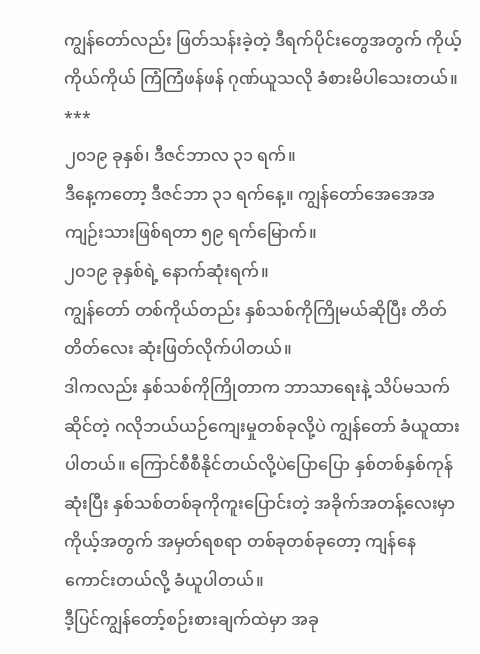ကျွန်တော်လည်း ဖြတ်သန်းခဲ့တဲ့ ဒီရက်ပိုင်းတွေအတွက် ကိုယ့်ကိုယ်ကိုယ် ကြံကြံဖန်ဖန် ဂုဏ်ယူသလို ခံစားမိပါသေးတယ်။
***
၂၀၁၉ ခုနှစ်၊ ဒီဇင်ဘာလ ၃၁ ရက်။
ဒီနေ့ကတော့ ဒီဇင်ဘာ ၃၁ ရက်နေ့။ ကျွန်တော်အေအေအကျဉ်းသားဖြစ်ရတာ ၅၉ ရက်မြောက်။
၂၀၁၉ ခုနှစ်ရဲ့ နောက်ဆုံးရက်။
ကျွန်တော် တစ်ကိုယ်တည်း နှစ်သစ်ကိုကြိုမယ်ဆိုပြီး တိတ်တိတ်လေး ဆုံးဖြတ်လိုက်ပါတယ်။
ဒါကလည်း နှစ်သစ်ကိုကြိုတာက ဘာသာရေးနဲ့ သိပ်မသက်ဆိုင်တဲ့ ဂလိုဘယ်ယဉ်ကျေးမှုတစ်ခုလို့ပဲ ကျွန်တော် ခံယူထားပါတယ်။ ကြောင်စီစီနိုင်တယ်လို့ပဲပြောပြော နှစ်တစ်နှစ်ကုန်ဆုံးပြီး နှစ်သစ်တစ်ခုကိုကူးပြောင်းတဲ့ အခိုက်အတန့်လေးမှာ ကိုယ့်အတွက် အမှတ်ရစရာ တစ်ခုတစ်ခုတော့ ကျန်နေကောင်းတယ်လို့ ခံယူပါတယ်။
ဒီ့ပြင်ကျွန်တော့်စဉ်းစားချက်ထဲမှာ အခု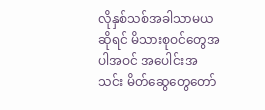လိုနှစ်သစ်အခါသာမယဆိုရင် မိသားစုဝင်တွေအပါအဝင် အပေါင်းအသင်း မိတ်ဆွေတွေတော်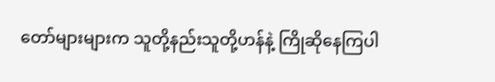တော်များများက သူတို့နည်းသူတို့ဟန်နဲ့ ကြိုဆိုနေကြပါ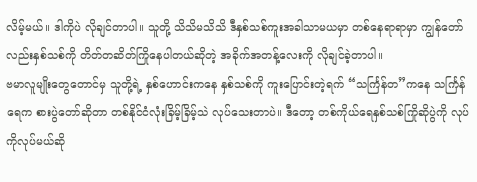လိမ့်မယ်။ ဒါကိုပဲ လိုချင်တာပါ။ သူတို့ သိသိမသိသိ ဒီနှစ်သစ်ကူးအခါသာမယမှာ တစ်နေရာရာမှာ ကျွန်တော်လည်းနှစ်သစ်ကို တိတ်တဆိတ်ကြိုနေပါတယ်ဆိုတဲ့ အခိုက်အတန့်လေးကို လိုချင်ခဲ့တာပါ။
ဗမာလူမျိုးတွေတောင်မှ သူတို့ရဲ့ နှစ်ဟောင်းကနေ နှစ်သစ်ကို ကူးပြောင်းတဲ့ရက် “သင်္ကြန်တ”ကနေ သင်္ကြန်ရေက စားပွဲတော်ဆိုတာ တစ်နိုင်ငံလုံးခြိမ့်ခြိမ့်သဲ လုပ်သေးတာပဲ။ ဒီတော့ တစ်ကိုယ်ရေနှစ်သစ်ကြိုဆိုပွဲကို လုပ်ကိုလုပ်မယ်ဆို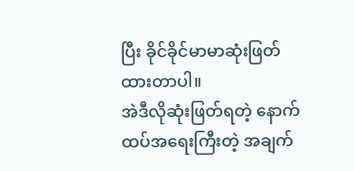ပြီး ခိုင်ခိုင်မာမာဆုံးဖြတ်ထားတာပါ။
အဲဒီလိုဆုံးဖြတ်ရတဲ့ နောက်ထပ်အရေးကြီးတဲ့ အချက်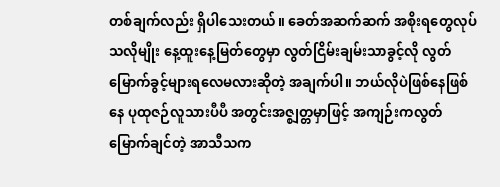တစ်ချက်လည်း ရှိပါသေးတယ်။ ခေတ်အဆက်ဆက် အစိုးရတွေလုပ်သလိုမျိုး နေ့ထူးနေ့မြတ်တွေမှာ လွတ်ငြိမ်းချမ်းသာခွင့်လို လွတ်မြောက်ခွင့်များရလေမလားဆိုတဲ့ အချက်ပါ။ ဘယ်လိုပဲဖြစ်နေဖြစ်နေ ပုထုဇဉ်လူသားပီပီ အတွင်းအဇ္စျတ္တမှာဖြင့် အကျဉ်းကလွတ်မြောက်ချင်တဲ့ အာသီသက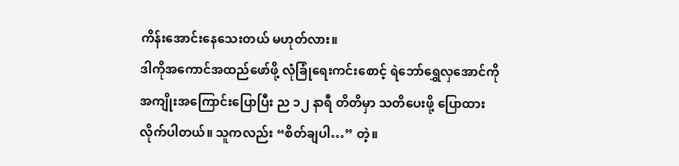ကိန်းအောင်းနေသေးတယ် မဟုတ်လား။
ဒါကိုအကောင်အထည်ဖော်ဖို့ လုံခြုံရေးကင်းစောင့် ရဲဘော်ရွှေလှအောင်ကို အကျိုးအကြောင်းပြောပြီး ည ၁၂ နာရီ တိတိမှာ သတိပေးဖို့ ပြောထားလိုက်ပါတယ်။ သူကလည်း “စိတ်ချပါ…” တဲ့။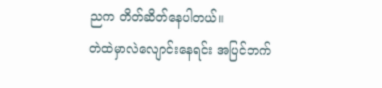ညက တိတ်ဆိတ်နေပါတယ်။
တဲထဲမှာလဲလျောင်းနေရင်း အပြင်ဘက်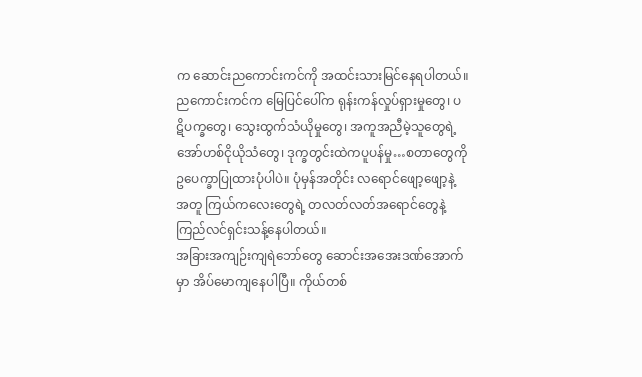က ဆောင်းညကောင်းကင်ကို အထင်းသားမြင်နေရပါတယ်။ ညကောင်းကင်က မြေပြင်ပေါ်က ရုန်းကန်လှုပ်ရှားမှုတွေ၊ ပဋိပက္ခတွေ၊ သွေးထွက်သံယိုမှုတွေ၊ အကူအညီမဲ့သူတွေရဲ့ အော်ဟစ်ငိုယိုသံတွေ၊ ဒုက္ခတွင်းထဲကပူပန်မှု…စတာတွေကို ဥပေက္ခာပြုထားပုံပါပဲ။ ပုံမှန်အတိုင်း လရောင်ဖျော့ဖျော့နဲ့ အတူ ကြယ်ကလေးတွေရဲ့ တလတ်လတ်အရောင်တွေနဲ့ ကြည်လင်ရှင်းသန့်နေပါတယ်။
အခြားအကျဉ်းကျရဲဘော်တွေ ဆောင်းအအေးဒဏ်အောက်မှာ အိပ်မောကျနေပါပြီ။ ကိုယ်တစ်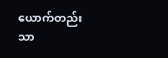ယောက်တည်းသာ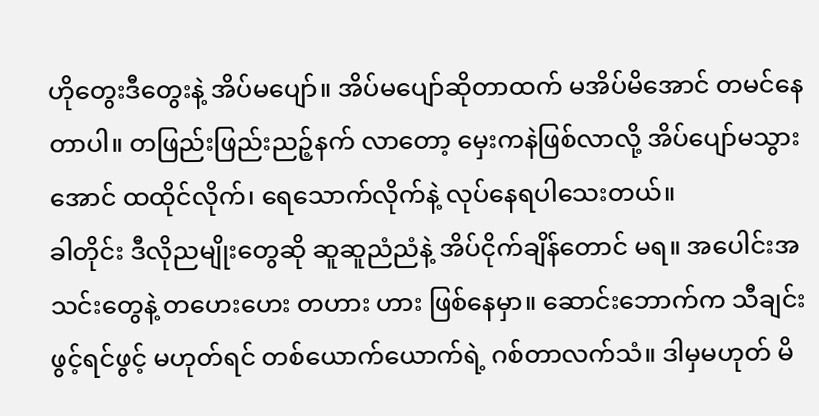ဟိုတွေးဒီတွေးနဲ့ အိပ်မပျော်။ အိပ်မပျော်ဆိုတာထက် မအိပ်မိအောင် တမင်နေတာပါ။ တဖြည်းဖြည်းညဉ့်နက် လာတော့ မှေးကနဲဖြစ်လာလို့ အိပ်ပျော်မသွားအောင် ထထိုင်လိုက်၊ ရေသောက်လိုက်နဲ့ လုပ်နေရပါသေးတယ်။
ခါတိုင်း ဒီလိုညမျိုးတွေဆို ဆူဆူညံညံနဲ့ အိပ်ငိုက်ချိန်တောင် မရ။ အပေါင်းအသင်းတွေနဲ့ တဟေးဟေး တဟား ဟား ဖြစ်နေမှာ။ ဆောင်းဘောက်က သီချင်းဖွင့်ရင်ဖွင့် မဟုတ်ရင် တစ်ယောက်ယောက်ရဲ့ ဂစ်တာလက်သံ။ ဒါမှမဟုတ် မိ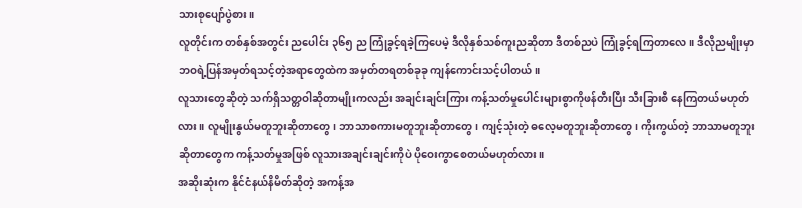သားစုပျော်ပွဲစား။
လူတိုင်းက တစ်နှစ်အတွင်း ညပေါင်း ၃၆၅ ည ကြုံခွင့်ရခဲ့ကြပေမဲ့ ဒီလိုနှစ်သစ်ကူးညဆိုတာ ဒီတစ်ညပဲ ကြုံခွင့်ရကြတာလေ။ ဒီလိုညမျိုးမှာ ဘဝရဲ့ပြန်အမှတ်ရသင့်တဲ့အရာတွေထဲက အမှတ်တရတစ်ခုခု ကျန်ကောင်းသင့်ပါတယ်။
လူသားတွေဆိုတဲ့ သက်ရှိသတ္တဝါဆိုတာမျိုးကလည်း အချင်းချင်းကြား ကန့်သတ်မှုပေါင်းများစွာကိုဖန်တီးပြီး သီးခြားစီ နေကြတယ်မဟုတ်လား။ လူမျိုးနွယ်မတူဘူးဆိုတာတွေ၊ ဘာသာစကားမတူဘူးဆိုတာတွေ၊ ကျင့်သုံးတဲ့ ဓလေ့မတူဘူးဆိုတာတွေ၊ ကိုးကွယ်တဲ့ ဘာသာမတူဘူးဆိုတာတွေက ကန့်သတ်မှုအဖြစ် လူသားအချင်းချင်းကိုပဲ ပိုဝေးကွာစေတယ်မဟုတ်လား။
အဆိုးဆုံးက နိုင်ငံနယ်နိမိတ်ဆိုတဲ့ အကန့်အ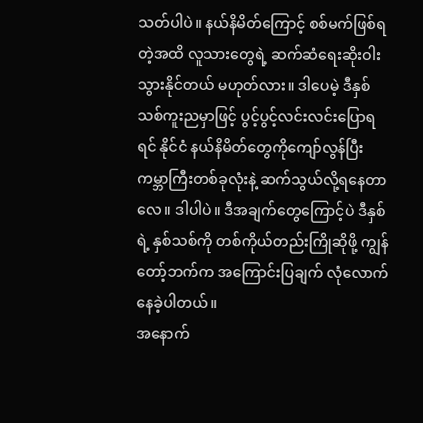သတ်ပါပဲ။ နယ်နိမိတ်ကြောင့် စစ်မက်ဖြစ်ရတဲ့အထိ လူသားတွေရဲ့ ဆက်ဆံရေးဆိုးဝါးသွားနိုင်တယ် မဟုတ်လား။ ဒါပေမဲ့ ဒီနှစ်သစ်ကူးညမှာဖြင့် ပွင့်ပွင့်လင်းလင်းပြောရရင် နိုင်ငံ နယ်နိမိတ်တွေကိုကျော်လွန်ပြီး ကမ္ဘာကြီးတစ်ခုလုံးနဲ့ ဆက်သွယ်လို့ရနေတာလေ။ ဒါပါပဲ။ ဒီအချက်တွေကြောင့်ပဲ ဒီနှစ်ရဲ့ နှစ်သစ်ကို တစ်ကိုယ်တည်းကြိုဆိုဖို့ ကျွန်တော့်ဘက်က အကြောင်းပြချက် လုံလောက်နေခဲ့ပါတယ်။
အနောက်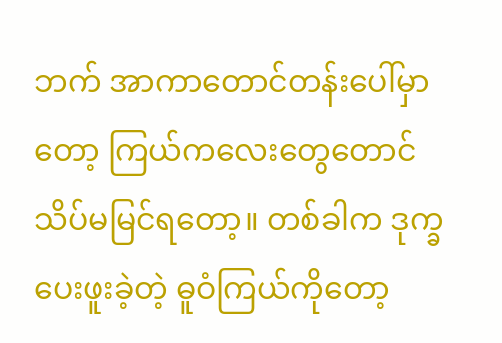ဘက် အာကာတောင်တန်းပေါ်မှာတော့ ကြယ်ကလေးတွေတောင် သိပ်မမြင်ရတော့။ တစ်ခါက ဒုက္ခ ပေးဖူးခဲ့တဲ့ ဓူဝံကြယ်ကိုတော့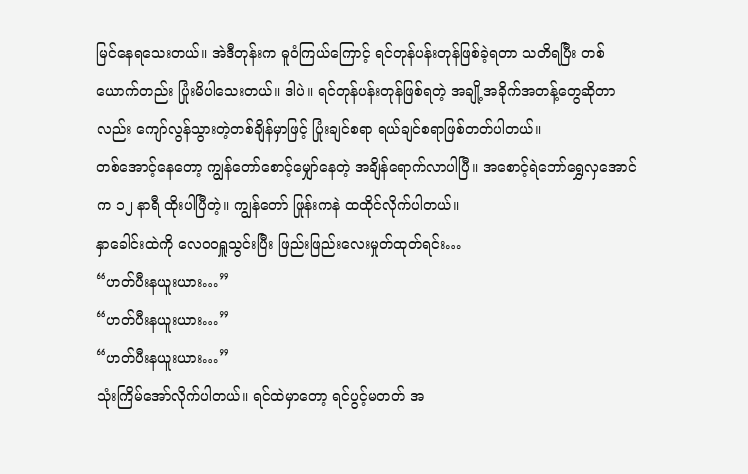မြင်နေရသေးတယ်။ အဲဒီတုန်းက ဓူဝံကြယ်ကြောင့် ရင်တုန်ပန်းတုန်ဖြစ်ခဲ့ရတာ သတိရပြီး တစ်ယောက်တည်း ပြုံးမိပါသေးတယ်။ ဒါပဲ။ ရင်တုန်ပန်းတုန်ဖြစ်ရတဲ့ အချို့အခိုက်အတန့်တွေဆိုတာလည်း ကျော်လွန်သွားတဲ့တစ်ချိန်မှာဖြင့် ပြုံးချင်စရာ ရယ်ချင်စရာဖြစ်တတ်ပါတယ်။
တစ်အောင့်နေတော့ ကျွန်တော်စောင့်မျှော်နေတဲ့ အချိန်ရောက်လာပါပြီ။ အစောင့်ရဲဘော်ရွှေလှအောင်က ၁၂ နာရီ ထိုးပါပြီတဲ့။ ကျွန်တော် ဖြုန်းကနဲ ထထိုင်လိုက်ပါတယ်။
နှာခေါင်းထဲကို လေဝဝရှူသွင်းပြီး ဖြည်းဖြည်းလေးမှုတ်ထုတ်ရင်း…
“ဟတ်ပီးနယူးယား…”
“ဟတ်ပီးနယူးယား…”
“ဟတ်ပီးနယူးယား…”
သုံးကြိမ်အော်လိုက်ပါတယ်။ ရင်ထဲမှာတော့ ရင်ပွင့်မတတ် အ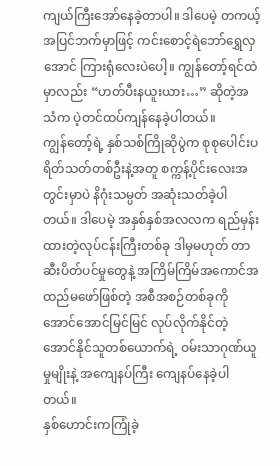ကျယ်ကြီးအော်နေခဲ့တာပါ။ ဒါပေမဲ့ တကယ့်အပြင်ဘက်မှာဖြင့် ကင်းစောင့်ရဲဘော်ရွှေလှအောင် ကြားရုံလေးပဲပေါ့။ ကျွန်တော့်ရင်ထဲမှာလည်း “ဟတ်ပီးနယူးယား…” ဆိုတဲ့အသံက ပဲ့တင်ထပ်ကျန်နေခဲ့ပါတယ်။
ကျွန်တော့်ရဲ့ နှစ်သစ်ကြိုဆိုပွဲက စုစုပေါင်းပရိတ်သတ်တစ်ဦးနဲ့အတူ စက္ကန့်ပိုင်းလေးအတွင်းမှာပဲ နိဂုံးသမ္ပတ် အဆုံးသတ်ခဲ့ပါတယ်။ ဒါပေမဲ့ အနှစ်နှစ်အလလက ရည်မှန်းထားတဲ့လုပ်ငန်းကြီးတစ်ခု ဒါမှမဟုတ် တာဆီးပိတ်ပင်မှုတွေနဲ့ အကြိမ်ကြိမ်အကောင်အထည်မဖော်ဖြစ်တဲ့ အစီအစဉ်တစ်ခုကို အောင်အောင်မြင်မြင် လုပ်လိုက်နိုင်တဲ့ အောင်နိုင်သူတစ်ယောက်ရဲ့ ဝမ်းသာဂုဏ်ယူမှုမျိုးနဲ့ အကျေနပ်ကြီး ကျေနပ်နေခဲ့ပါတယ်။
နှစ်ဟောင်းကကြုံခဲ့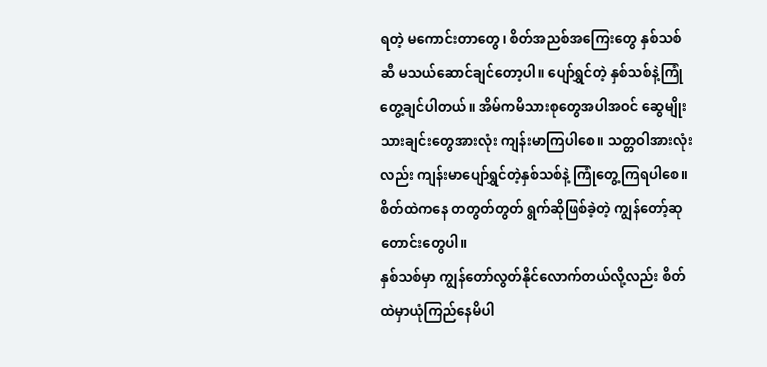ရတဲ့ မကောင်းတာတွေ၊ စိတ်အညစ်အကြေးတွေ နှစ်သစ်ဆီ မသယ်ဆောင်ချင်တော့ပါ။ ပျော်ရွှင်တဲ့ နှစ်သစ်နဲ့ကြုံတွေ့ချင်ပါတယ်။ အိမ်ကမိသားစုတွေအပါအဝင် ဆွေမျိုးသားချင်းတွေအားလုံး ကျန်းမာကြပါစေ။ သတ္တဝါအားလုံးလည်း ကျန်းမာပျော်ရွှင်တဲ့နှစ်သစ်နဲ့ ကြုံတွေ့ကြရပါစေ။ စိတ်ထဲကနေ တတွတ်တွတ် ရွက်ဆိုဖြစ်ခဲ့တဲ့ ကျွန်တော့်ဆုတောင်းတွေပါ။
နှစ်သစ်မှာ ကျွန်တော်လွတ်နိုင်လောက်တယ်လို့လည်း စိတ်ထဲမှာယုံကြည်နေမိပါ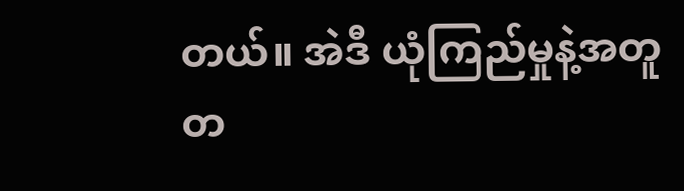တယ်။ အဲဒီ ယုံကြည်မှုနဲ့အတူ တ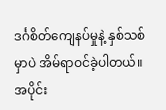ဒင်္ဂစိတ်ကျေနပ်မှုနဲ့ နှစ်သစ်မှာပဲ အိမ်ရာဝင်ခဲ့ပါတယ်။
အပိုင်း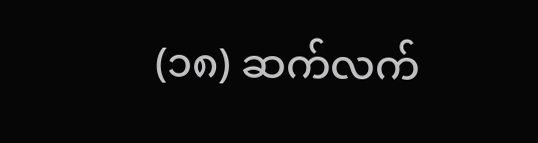(၁၈) ဆက်လက်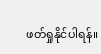ဖတ်ရှုနိုင်ပါရန်။